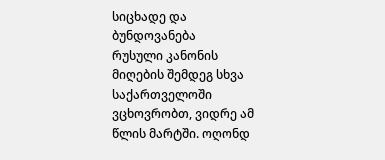სიცხადე და ბუნდოვანება
რუსული კანონის მიღების შემდეგ სხვა საქართველოში ვცხოვრობთ, ვიდრე ამ წლის მარტში. ოღონდ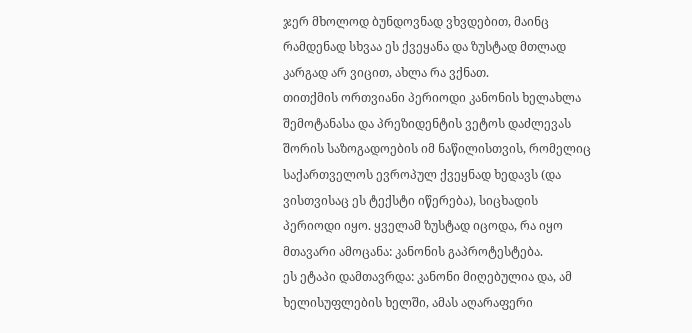ჯერ მხოლოდ ბუნდოვნად ვხვდებით, მაინც რამდენად სხვაა ეს ქვეყანა და ზუსტად მთლად კარგად არ ვიცით, ახლა რა ვქნათ.
თითქმის ორთვიანი პერიოდი კანონის ხელახლა შემოტანასა და პრეზიდენტის ვეტოს დაძლევას შორის საზოგადოების იმ ნაწილისთვის, რომელიც საქართველოს ევროპულ ქვეყნად ხედავს (და ვისთვისაც ეს ტექსტი იწერება), სიცხადის პერიოდი იყო. ყველამ ზუსტად იცოდა, რა იყო მთავარი ამოცანა: კანონის გაპროტესტება.
ეს ეტაპი დამთავრდა: კანონი მიღებულია და, ამ ხელისუფლების ხელში, ამას აღარაფერი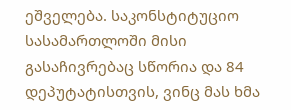ეშველება. საკონსტიტუციო სასამართლოში მისი გასაჩივრებაც სწორია და 84 დეპუტატისთვის, ვინც მას ხმა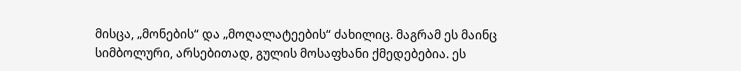მისცა, „მონების“ და „მოღალატეების“ ძახილიც. მაგრამ ეს მაინც სიმბოლური, არსებითად, გულის მოსაფხანი ქმედებებია. ეს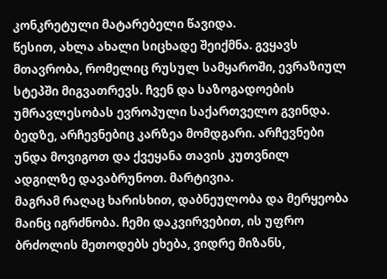კონკრეტული მატარებელი წავიდა.
წესით, ახლა ახალი სიცხადე შეიქმნა. გვყავს მთავრობა, რომელიც რუსულ სამყაროში, ევრაზიულ სტეპში მიგვათრევს. ჩვენ და საზოგადოების უმრავლესობას ევროპული საქართველო გვინდა. ბედზე, არჩევნებიც კარზეა მომდგარი. არჩევნები უნდა მოვიგოთ და ქვეყანა თავის კუთვნილ ადგილზე დავაბრუნოთ. მარტივია.
მაგრამ რაღაც ხარისხით, დაბნეულობა და მერყეობა მაინც იგრძნობა. ჩემი დაკვირვებით, ის უფრო ბრძოლის მეთოდებს ეხება, ვიდრე მიზანს,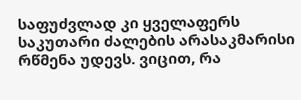საფუძვლად კი ყველაფერს საკუთარი ძალების არასაკმარისი რწმენა უდევს. ვიცით, რა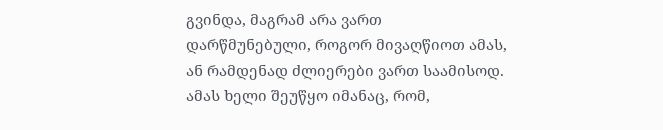გვინდა, მაგრამ არა ვართ დარწმუნებული, როგორ მივაღწიოთ ამას, ან რამდენად ძლიერები ვართ საამისოდ.
ამას ხელი შეუწყო იმანაც, რომ,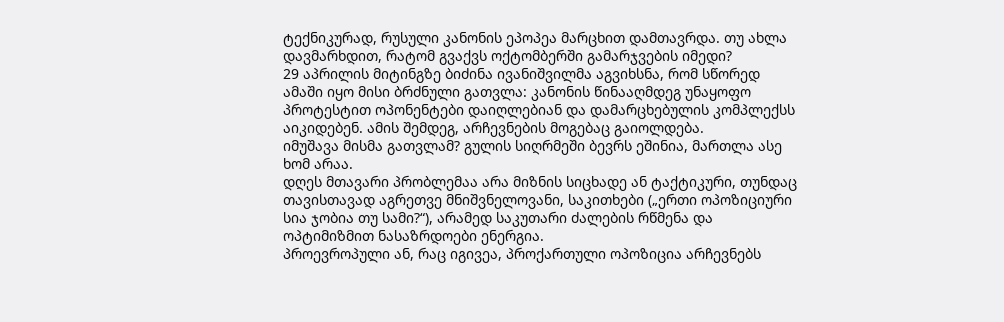ტექნიკურად, რუსული კანონის ეპოპეა მარცხით დამთავრდა. თუ ახლა დავმარხდით, რატომ გვაქვს ოქტომბერში გამარჯვების იმედი?
29 აპრილის მიტინგზე ბიძინა ივანიშვილმა აგვიხსნა, რომ სწორედ ამაში იყო მისი ბრძნული გათვლა: კანონის წინააღმდეგ უნაყოფო პროტესტით ოპონენტები დაიღლებიან და დამარცხებულის კომპლექსს აიკიდებენ. ამის შემდეგ, არჩევნების მოგებაც გაიოლდება.
იმუშავა მისმა გათვლამ? გულის სიღრმეში ბევრს ეშინია, მართლა ასე ხომ არაა.
დღეს მთავარი პრობლემაა არა მიზნის სიცხადე ან ტაქტიკური, თუნდაც თავისთავად აგრეთვე მნიშვნელოვანი, საკითხები („ერთი ოპოზიციური სია ჯობია თუ სამი?“), არამედ საკუთარი ძალების რწმენა და ოპტიმიზმით ნასაზრდოები ენერგია.
პროევროპული ან, რაც იგივეა, პროქართული ოპოზიცია არჩევნებს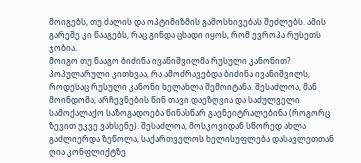მოიგებს, თუ ძალის და ოპტიმიზმის გამოსხივებას შეძლებს. ამის გარეშე კი წააგებს, რაც გინდა ცხადი იყოს, რომ ევროპა რუსეთს ჯობია.
მოიგო თუ წააგო ბიძინა ივანიშვილმა რუსული კანონით?
პოპულარული კითხვაა, რა ამოძრავებდა ბიძინა ივანიშვილს, როდესაც რუსული კანონი ხელახლა შემოიტანა. შესაძლოა, მან მოინდომა, არჩევნების წინ თავი დაეზღვია და საძულველი სამოქალაქო საზოგადოება წინასწარ გაენეიტრალებინა (როგორც ზევით უკვე ვახსენე). შესაძლოა, მოსკოვიდან სწორედ ახლა გაძლიერდა ზეწოლა, საქართველოს ხელისუფლება დასავლეთთან ღია კონფლიქტზე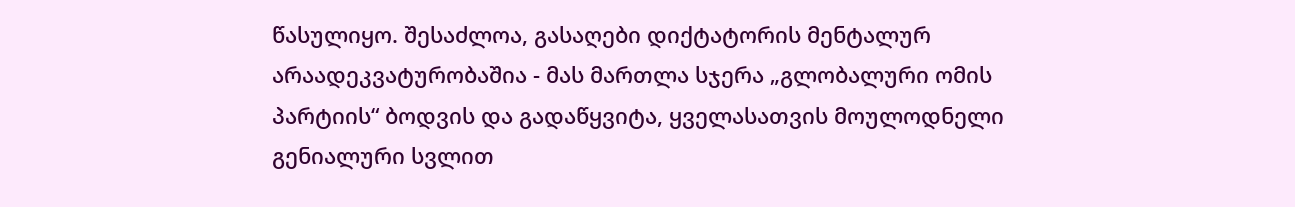წასულიყო. შესაძლოა, გასაღები დიქტატორის მენტალურ არაადეკვატურობაშია - მას მართლა სჯერა „გლობალური ომის პარტიის“ ბოდვის და გადაწყვიტა, ყველასათვის მოულოდნელი გენიალური სვლით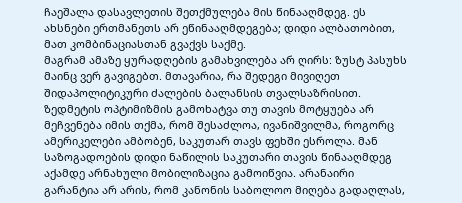ჩაეშალა დასავლეთის შეთქმულება მის წინააღმდეგ. ეს ახსნები ერთმანეთს არ ეწინააღმდეგება; დიდი ალბათობით, მათ კომბინაციასთან გვაქვს საქმე.
მაგრამ ამაზე ყურადღების გამახვილება არ ღირს: ზუსტ პასუხს მაინც ვერ გავიგებთ. მთავარია, რა შედეგი მივიღეთ შიდაპოლიტიკური ძალების ბალანსის თვალსაზრისით.
ზედმეტის ოპტიმიზმის გამოხატვა თუ თავის მოტყუება არ მეჩვენება იმის თქმა, რომ შესაძლოა, ივანიშვილმა, როგორც ამერიკელები ამბობენ, საკუთარ თავს ფეხში ესროლა. მან საზოგადოების დიდი ნაწილის საკუთარი თავის წინააღმდეგ აქამდე არნახული მობილიზაცია გამოიწვია. არანაირი გარანტია არ არის, რომ კანონის საბოლოო მიღება გადაღლას,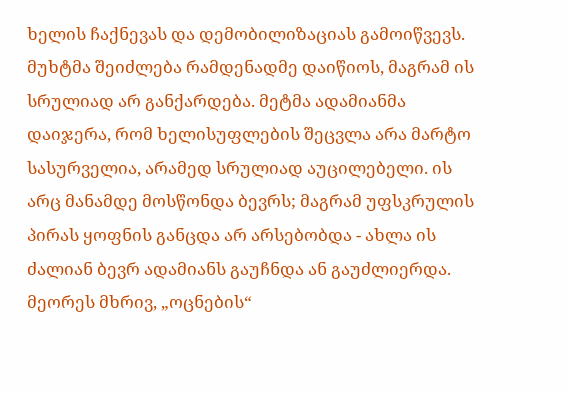ხელის ჩაქნევას და დემობილიზაციას გამოიწვევს.
მუხტმა შეიძლება რამდენადმე დაიწიოს, მაგრამ ის სრულიად არ განქარდება. მეტმა ადამიანმა დაიჯერა, რომ ხელისუფლების შეცვლა არა მარტო სასურველია, არამედ სრულიად აუცილებელი. ის არც მანამდე მოსწონდა ბევრს; მაგრამ უფსკრულის პირას ყოფნის განცდა არ არსებობდა - ახლა ის ძალიან ბევრ ადამიანს გაუჩნდა ან გაუძლიერდა. მეორეს მხრივ, „ოცნების“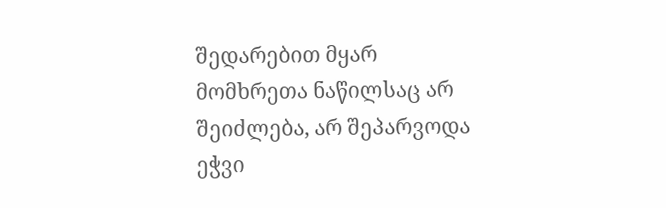შედარებით მყარ მომხრეთა ნაწილსაც არ შეიძლება, არ შეპარვოდა ეჭვი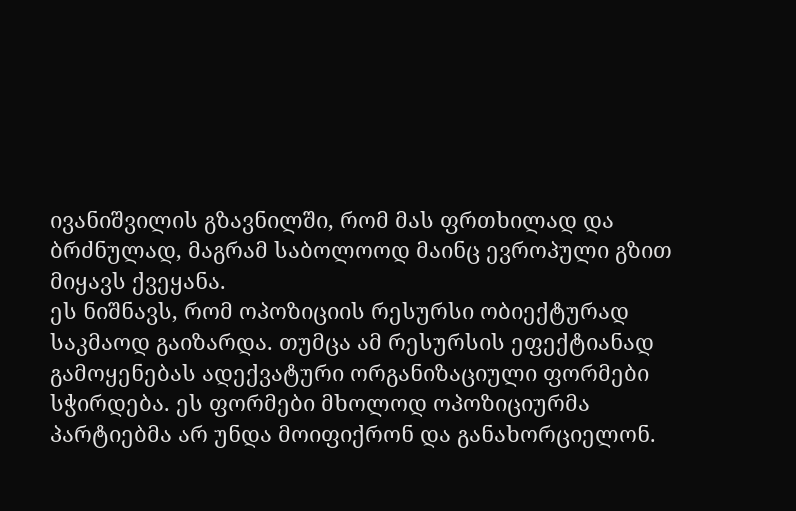ივანიშვილის გზავნილში, რომ მას ფრთხილად და ბრძნულად, მაგრამ საბოლოოდ მაინც ევროპული გზით მიყავს ქვეყანა.
ეს ნიშნავს, რომ ოპოზიციის რესურსი ობიექტურად საკმაოდ გაიზარდა. თუმცა ამ რესურსის ეფექტიანად გამოყენებას ადექვატური ორგანიზაციული ფორმები სჭირდება. ეს ფორმები მხოლოდ ოპოზიციურმა პარტიებმა არ უნდა მოიფიქრონ და განახორციელონ.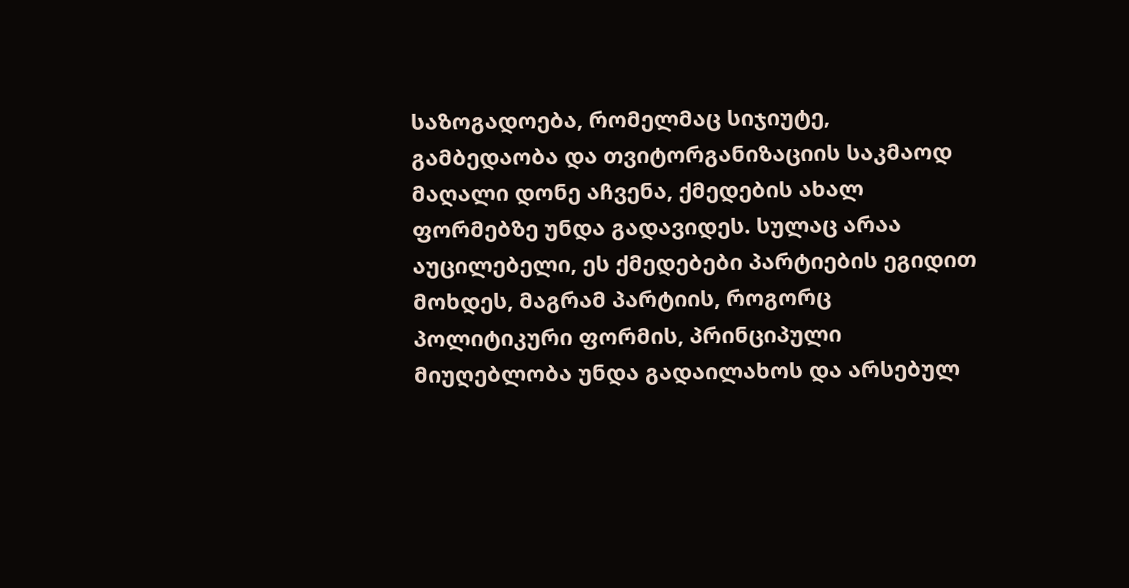საზოგადოება, რომელმაც სიჯიუტე, გამბედაობა და თვიტორგანიზაციის საკმაოდ მაღალი დონე აჩვენა, ქმედების ახალ ფორმებზე უნდა გადავიდეს. სულაც არაა აუცილებელი, ეს ქმედებები პარტიების ეგიდით მოხდეს, მაგრამ პარტიის, როგორც პოლიტიკური ფორმის, პრინციპული მიუღებლობა უნდა გადაილახოს და არსებულ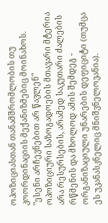ოპოზიციასთან თანამშრომლობის თუ კოორდინაციის მექანიზმებიც მოინახოს.
"ესენი არჩევნებით არ წავლენ"
ოპოზიციური საზოგადოების მთავარი მტერია არა რესურსების, არამედ საკუთარი ძალების რწმენის და მხოლოდ ამის შემდეგ - ორგანიზაციული უნარების დეფიციტი (თუმცა ეს უკანასკნელიც მნიშვნელოვანია).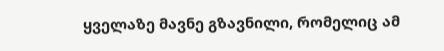ყველაზე მავნე გზავნილი, რომელიც ამ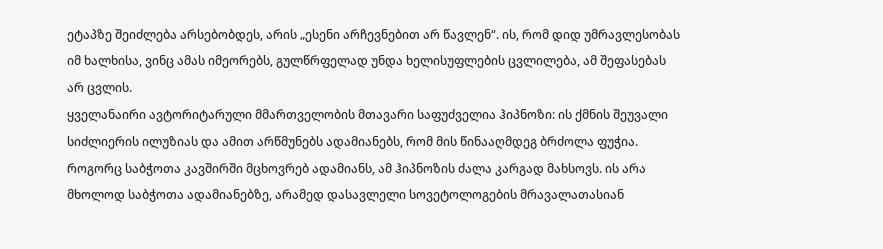ეტაპზე შეიძლება არსებობდეს, არის „ესენი არჩევნებით არ წავლენ“. ის, რომ დიდ უმრავლესობას იმ ხალხისა, ვინც ამას იმეორებს, გულწრფელად უნდა ხელისუფლების ცვლილება, ამ შეფასებას არ ცვლის.
ყველანაირი ავტორიტარული მმართველობის მთავარი საფუძველია ჰიპნოზი: ის ქმნის შეუვალი სიძლიერის ილუზიას და ამით არწმუნებს ადამიანებს, რომ მის წინააღმდეგ ბრძოლა ფუჭია. როგორც საბჭოთა კავშირში მცხოვრებ ადამიანს, ამ ჰიპნოზის ძალა კარგად მახსოვს. ის არა მხოლოდ საბჭოთა ადამიანებზე, არამედ დასავლელი სოვეტოლოგების მრავალათასიან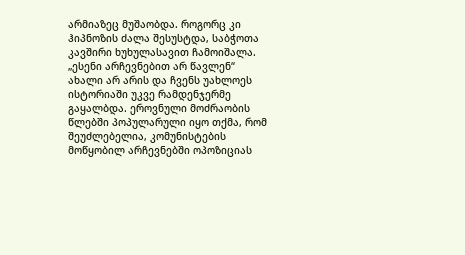არმიაზეც მუშაობდა. როგორც კი ჰიპნოზის ძალა შესუსტდა, საბჭოთა კავშირი ხუხულასავით ჩამოიშალა.
„ესენი არჩევნებით არ წავლენ“ ახალი არ არის და ჩვენს უახლოეს ისტორიაში უკვე რამდენჯერმე გაყალბდა. ეროვნული მოძრაობის წლებში პოპულარული იყო თქმა, რომ შეუძლებელია, კომუნისტების მოწყობილ არჩევნებში ოპოზიციას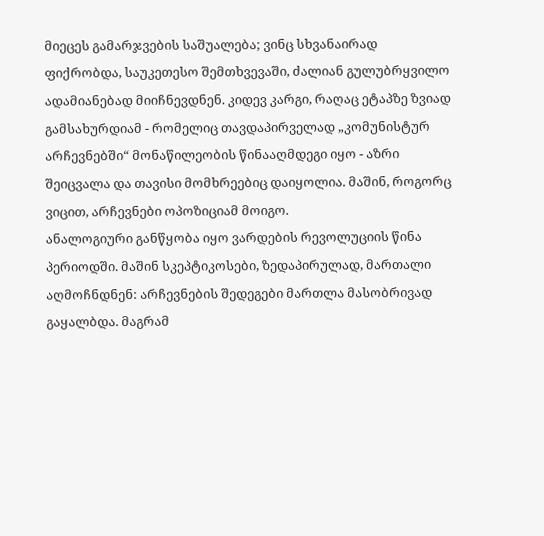მიეცეს გამარჯვების საშუალება; ვინც სხვანაირად ფიქრობდა, საუკეთესო შემთხვევაში, ძალიან გულუბრყვილო ადამიანებად მიიჩნევდნენ. კიდევ კარგი, რაღაც ეტაპზე ზვიად გამსახურდიამ - რომელიც თავდაპირველად „კომუნისტურ არჩევნებში“ მონაწილეობის წინააღმდეგი იყო - აზრი შეიცვალა და თავისი მომხრეებიც დაიყოლია. მაშინ, როგორც ვიცით, არჩევნები ოპოზიციამ მოიგო.
ანალოგიური განწყობა იყო ვარდების რევოლუციის წინა პერიოდში. მაშინ სკეპტიკოსები, ზედაპირულად, მართალი აღმოჩნდნენ: არჩევნების შედეგები მართლა მასობრივად გაყალბდა. მაგრამ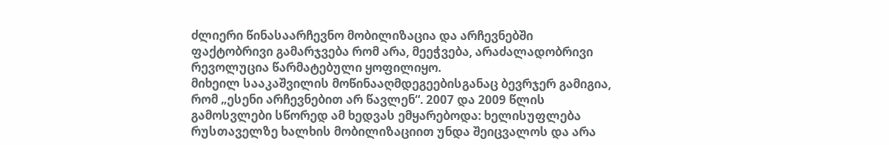ძლიერი წინასაარჩევნო მობილიზაცია და არჩევნებში ფაქტობრივი გამარჯვება რომ არა, მეეჭვება, არაძალადობრივი რევოლუცია წარმატებული ყოფილიყო.
მიხეილ სააკაშვილის მოწინააღმდეგეებისგანაც ბევრჯერ გამიგია, რომ „ესენი არჩევნებით არ წავლენ“. 2007 და 2009 წლის გამოსვლები სწორედ ამ ხედვას ემყარებოდა: ხელისუფლება რუსთაველზე ხალხის მობილიზაციით უნდა შეიცვალოს და არა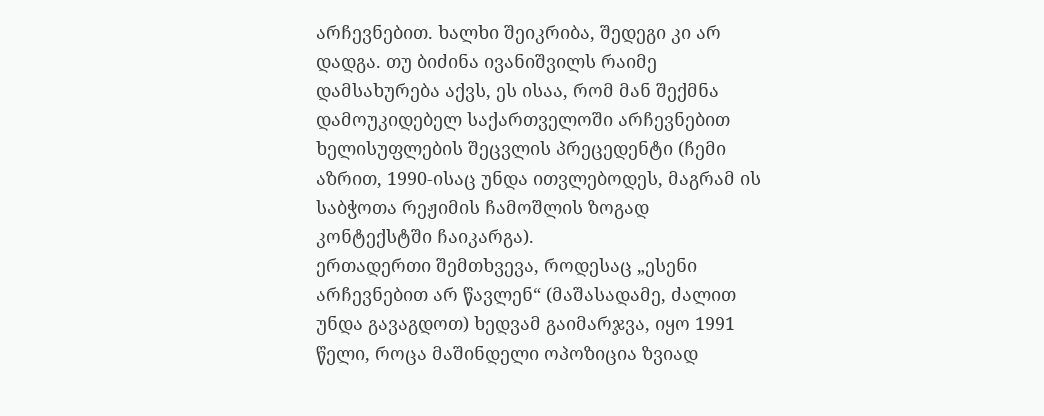არჩევნებით. ხალხი შეიკრიბა, შედეგი კი არ დადგა. თუ ბიძინა ივანიშვილს რაიმე დამსახურება აქვს, ეს ისაა, რომ მან შექმნა დამოუკიდებელ საქართველოში არჩევნებით ხელისუფლების შეცვლის პრეცედენტი (ჩემი აზრით, 1990-ისაც უნდა ითვლებოდეს, მაგრამ ის საბჭოთა რეჟიმის ჩამოშლის ზოგად კონტექსტში ჩაიკარგა).
ერთადერთი შემთხვევა, როდესაც „ესენი არჩევნებით არ წავლენ“ (მაშასადამე, ძალით უნდა გავაგდოთ) ხედვამ გაიმარჯვა, იყო 1991 წელი, როცა მაშინდელი ოპოზიცია ზვიად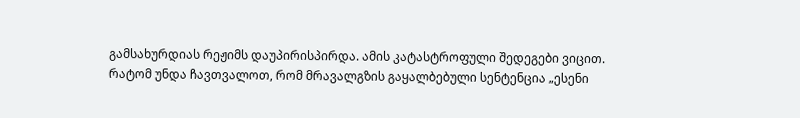გამსახურდიას რეჟიმს დაუპირისპირდა. ამის კატასტროფული შედეგები ვიცით.
რატომ უნდა ჩავთვალოთ, რომ მრავალგზის გაყალბებული სენტენცია „ესენი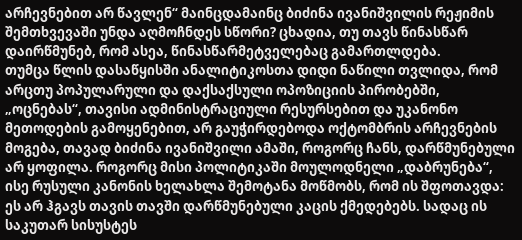არჩევნებით არ წავლენ“ მაინცდამაინც ბიძინა ივანიშვილის რეჟიმის შემთხვევაში უნდა აღმოჩნდეს სწორი? ცხადია, თუ თავს წინასწარ დაირწმუნებ, რომ ასეა, წინასწარმეტველებაც გამართლდება.
თუმცა წლის დასაწყისში ანალიტიკოსთა დიდი ნაწილი თვლიდა, რომ არცთუ პოპულარული და დაქსაქსული ოპოზიციის პირობებში, „ოცნებას“, თავისი ადმინისტრაციული რესურსებით და უკანონო მეთოდების გამოყენებით, არ გაუჭირდებოდა ოქტომბრის არჩევნების მოგება, თავად ბიძინა ივანიშვილი ამაში, როგორც ჩანს, დარწმუნებული არ ყოფილა. როგორც მისი პოლიტიკაში მოულოდნელი „დაბრუნება“, ისე რუსული კანონის ხელახლა შემოტანა მოწმობს, რომ ის შფოთავდა: ეს არ ჰგავს თავის თავში დარწმუნებული კაცის ქმედებებს. სადაც ის საკუთარ სისუსტეს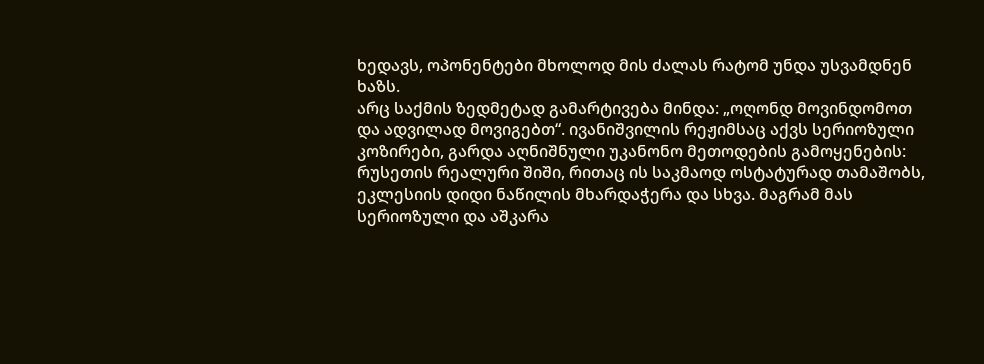ხედავს, ოპონენტები მხოლოდ მის ძალას რატომ უნდა უსვამდნენ ხაზს.
არც საქმის ზედმეტად გამარტივება მინდა: „ოღონდ მოვინდომოთ და ადვილად მოვიგებთ“. ივანიშვილის რეჟიმსაც აქვს სერიოზული კოზირები, გარდა აღნიშნული უკანონო მეთოდების გამოყენების: რუსეთის რეალური შიში, რითაც ის საკმაოდ ოსტატურად თამაშობს, ეკლესიის დიდი ნაწილის მხარდაჭერა და სხვა. მაგრამ მას სერიოზული და აშკარა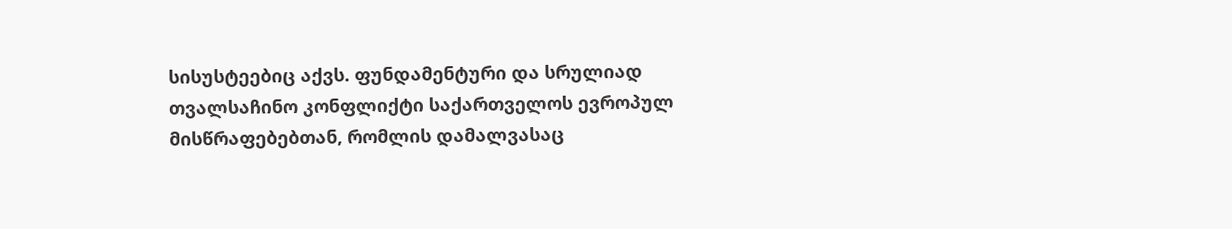სისუსტეებიც აქვს. ფუნდამენტური და სრულიად თვალსაჩინო კონფლიქტი საქართველოს ევროპულ მისწრაფებებთან, რომლის დამალვასაც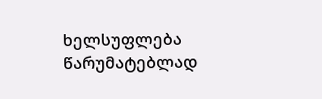ხელსუფლება წარუმატებლად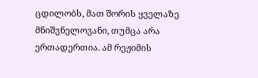ცდილობს, მათ შორის ყველაზე მნიშვნელოვანი, თუმცა არა ერთადერთია. ამ რეჟიმის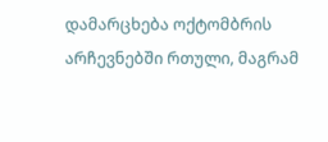დამარცხება ოქტომბრის არჩევნებში რთული, მაგრამ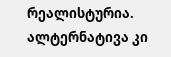რეალისტურია. ალტერნატივა კი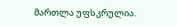მართლა უფსკრულია.